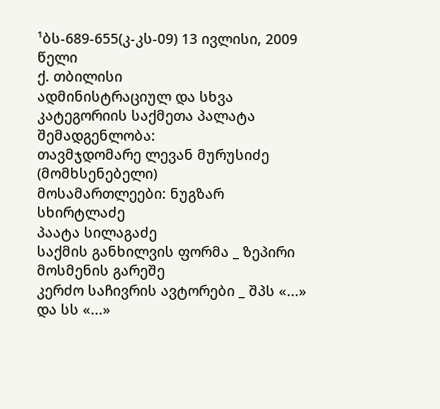¹ბს-689-655(კ-კს-09) 13 ივლისი, 2009 წელი
ქ. თბილისი
ადმინისტრაციულ და სხვა კატეგორიის საქმეთა პალატა
შემადგენლობა:
თავმჯდომარე ლევან მურუსიძე (მომხსენებელი)
მოსამართლეები: ნუგზარ სხირტლაძე
პაატა სილაგაძე
საქმის განხილვის ფორმა _ ზეპირი მოსმენის გარეშე
კერძო საჩივრის ავტორები _ შპს «...» და სს «...»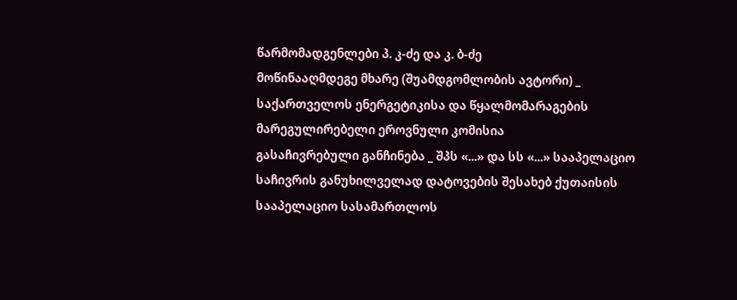წარმომადგენლები პ. კ-ძე და კ. ბ-ძე
მოწინააღმდეგე მხარე (შუამდგომლობის ავტორი) _ საქართველოს ენერგეტიკისა და წყალმომარაგების მარეგულირებელი ეროვნული კომისია
გასაჩივრებული განჩინება _ შპს «...» და სს «...» სააპელაციო საჩივრის განუხილველად დატოვების შესახებ ქუთაისის სააპელაციო სასამართლოს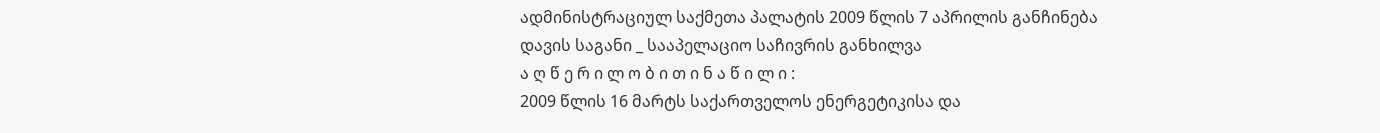ადმინისტრაციულ საქმეთა პალატის 2009 წლის 7 აპრილის განჩინება
დავის საგანი _ სააპელაციო საჩივრის განხილვა
ა ღ წ ე რ ი ლ ო ბ ი თ ი ნ ა წ ი ლ ი :
2009 წლის 16 მარტს საქართველოს ენერგეტიკისა და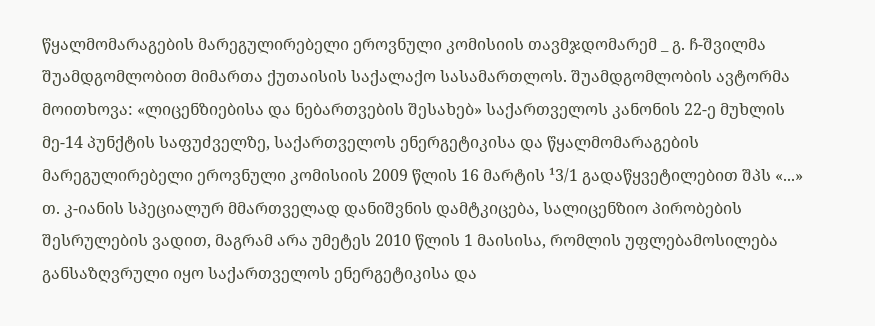წყალმომარაგების მარეგულირებელი ეროვნული კომისიის თავმჯდომარემ _ გ. ჩ-შვილმა შუამდგომლობით მიმართა ქუთაისის საქალაქო სასამართლოს. შუამდგომლობის ავტორმა მოითხოვა: «ლიცენზიებისა და ნებართვების შესახებ» საქართველოს კანონის 22-ე მუხლის მე-14 პუნქტის საფუძველზე, საქართველოს ენერგეტიკისა და წყალმომარაგების მარეგულირებელი ეროვნული კომისიის 2009 წლის 16 მარტის ¹3/1 გადაწყვეტილებით შპს «...» თ. კ-იანის სპეციალურ მმართველად დანიშვნის დამტკიცება, სალიცენზიო პირობების შესრულების ვადით, მაგრამ არა უმეტეს 2010 წლის 1 მაისისა, რომლის უფლებამოსილება განსაზღვრული იყო საქართველოს ენერგეტიკისა და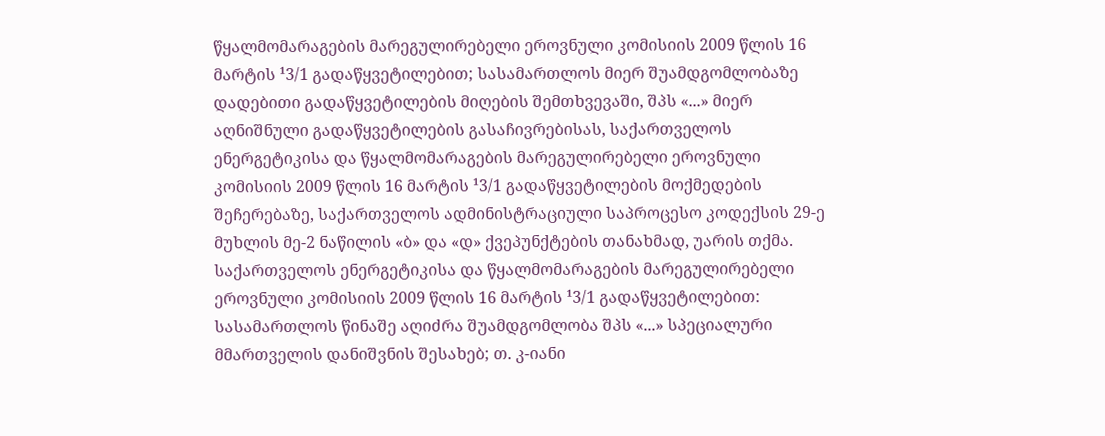წყალმომარაგების მარეგულირებელი ეროვნული კომისიის 2009 წლის 16 მარტის ¹3/1 გადაწყვეტილებით; სასამართლოს მიერ შუამდგომლობაზე დადებითი გადაწყვეტილების მიღების შემთხვევაში, შპს «...» მიერ აღნიშნული გადაწყვეტილების გასაჩივრებისას, საქართველოს ენერგეტიკისა და წყალმომარაგების მარეგულირებელი ეროვნული კომისიის 2009 წლის 16 მარტის ¹3/1 გადაწყვეტილების მოქმედების შეჩერებაზე, საქართველოს ადმინისტრაციული საპროცესო კოდექსის 29-ე მუხლის მე-2 ნაწილის «ბ» და «დ» ქვეპუნქტების თანახმად, უარის თქმა.
საქართველოს ენერგეტიკისა და წყალმომარაგების მარეგულირებელი ეროვნული კომისიის 2009 წლის 16 მარტის ¹3/1 გადაწყვეტილებით: სასამართლოს წინაშე აღიძრა შუამდგომლობა შპს «...» სპეციალური მმართველის დანიშვნის შესახებ; თ. კ-იანი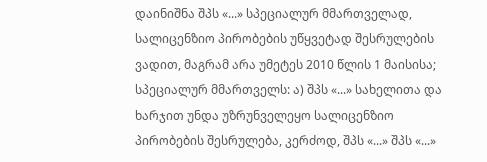დაინიშნა შპს «...» სპეციალურ მმართველად, სალიცენზიო პირობების უწყვეტად შესრულების ვადით, მაგრამ არა უმეტეს 2010 წლის 1 მაისისა; სპეციალურ მმართველს: ა) შპს «...» სახელითა და ხარჯით უნდა უზრუნველეყო სალიცენზიო პირობების შესრულება, კერძოდ, შპს «...» შპს «...»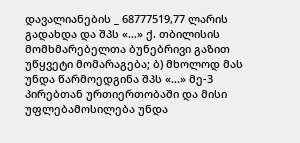დავალიანების _ 68777519,77 ლარის გადახდა და შპს «...» ქ. თბილისის მომხმარებელთა ბუნებრივი გაზით უწყვეტი მომარაგება; ბ) მხოლოდ მას უნდა წარმოედგინა შპს «...» მე-3 პირებთან ურთიერთობაში და მისი უფლებამოსილება უნდა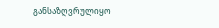განსაზღვრულიყო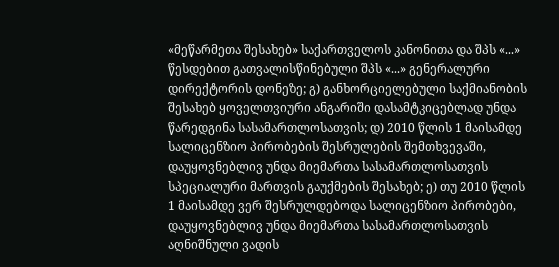«მეწარმეთა შესახებ» საქართველოს კანონითა და შპს «...» წესდებით გათვალისწინებული შპს «...» გენერალური დირექტორის დონეზე; გ) განხორციელებული საქმიანობის შესახებ ყოველთვიური ანგარიში დასამტკიცებლად უნდა წარედგინა სასამართლოსათვის; დ) 2010 წლის 1 მაისამდე სალიცენზიო პირობების შესრულების შემთხვევაში, დაუყოვნებლივ უნდა მიემართა სასამართლოსათვის სპეციალური მართვის გაუქმების შესახებ; ე) თუ 2010 წლის 1 მაისამდე ვერ შესრულდებოდა სალიცენზიო პირობები, დაუყოვნებლივ უნდა მიემართა სასამართლოსათვის აღნიშნული ვადის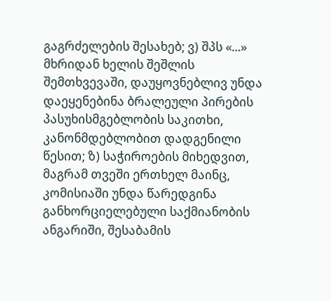გაგრძელების შესახებ; ვ) შპს «...» მხრიდან ხელის შეშლის შემთხვევაში, დაუყოვნებლივ უნდა დაეყენებინა ბრალეული პირების პასუხისმგებლობის საკითხი, კანონმდებლობით დადგენილი წესით; ზ) საჭიროების მიხედვით, მაგრამ თვეში ერთხელ მაინც, კომისიაში უნდა წარედგინა განხორციელებული საქმიანობის ანგარიში, შესაბამის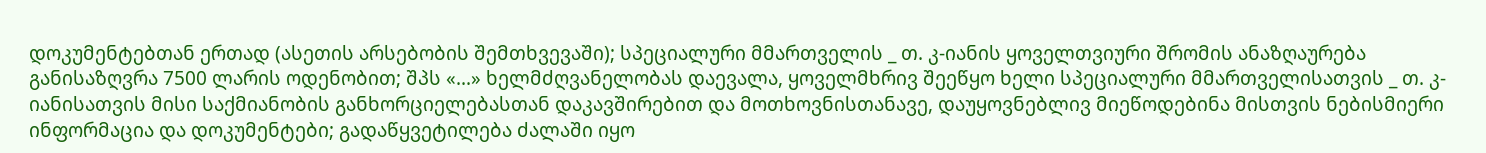დოკუმენტებთან ერთად (ასეთის არსებობის შემთხვევაში); სპეციალური მმართველის _ თ. კ-იანის ყოველთვიური შრომის ანაზღაურება განისაზღვრა 7500 ლარის ოდენობით; შპს «...» ხელმძღვანელობას დაევალა, ყოველმხრივ შეეწყო ხელი სპეციალური მმართველისათვის _ თ. კ-იანისათვის მისი საქმიანობის განხორციელებასთან დაკავშირებით და მოთხოვნისთანავე, დაუყოვნებლივ მიეწოდებინა მისთვის ნებისმიერი ინფორმაცია და დოკუმენტები; გადაწყვეტილება ძალაში იყო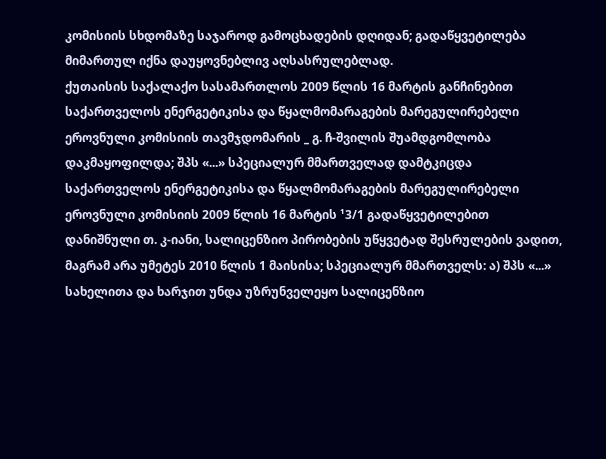კომისიის სხდომაზე საჯაროდ გამოცხადების დღიდან; გადაწყვეტილება მიმართულ იქნა დაუყოვნებლივ აღსასრულებლად.
ქუთაისის საქალაქო სასამართლოს 2009 წლის 16 მარტის განჩინებით საქართველოს ენერგეტიკისა და წყალმომარაგების მარეგულირებელი ეროვნული კომისიის თავმჯდომარის _ გ. ჩ-შვილის შუამდგომლობა დაკმაყოფილდა; შპს «...» სპეციალურ მმართველად დამტკიცდა საქართველოს ენერგეტიკისა და წყალმომარაგების მარეგულირებელი ეროვნული კომისიის 2009 წლის 16 მარტის ¹3/1 გადაწყვეტილებით დანიშნული თ. კ-იანი, სალიცენზიო პირობების უწყვეტად შესრულების ვადით, მაგრამ არა უმეტეს 2010 წლის 1 მაისისა; სპეციალურ მმართველს: ა) შპს «...» სახელითა და ხარჯით უნდა უზრუნველეყო სალიცენზიო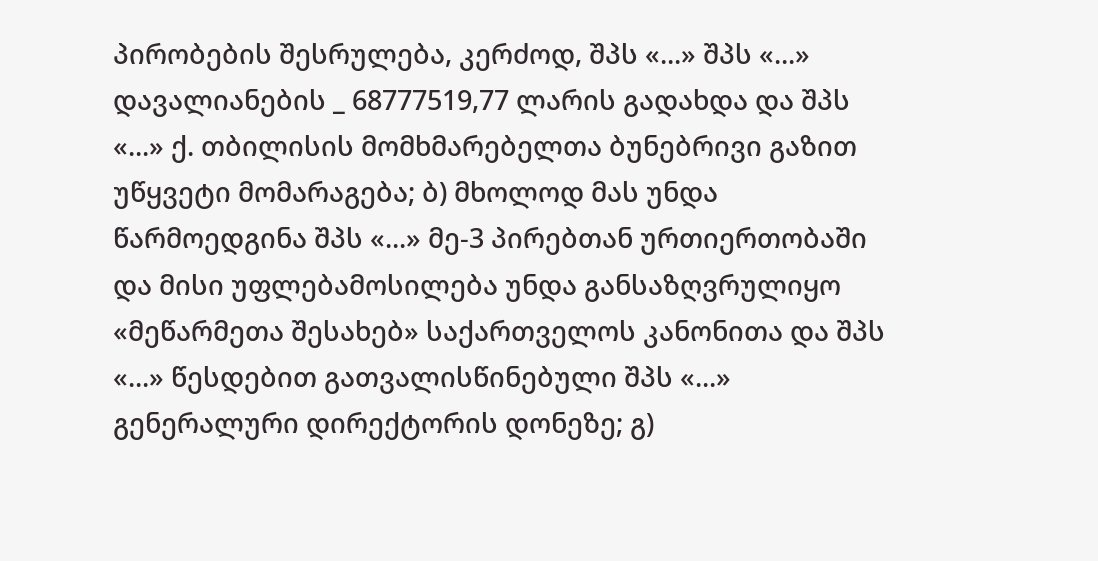პირობების შესრულება, კერძოდ, შპს «...» შპს «...» დავალიანების _ 68777519,77 ლარის გადახდა და შპს «...» ქ. თბილისის მომხმარებელთა ბუნებრივი გაზით უწყვეტი მომარაგება; ბ) მხოლოდ მას უნდა წარმოედგინა შპს «...» მე-3 პირებთან ურთიერთობაში და მისი უფლებამოსილება უნდა განსაზღვრულიყო «მეწარმეთა შესახებ» საქართველოს კანონითა და შპს «...» წესდებით გათვალისწინებული შპს «...» გენერალური დირექტორის დონეზე; გ)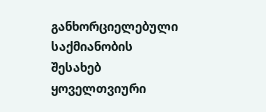განხორციელებული საქმიანობის შესახებ ყოველთვიური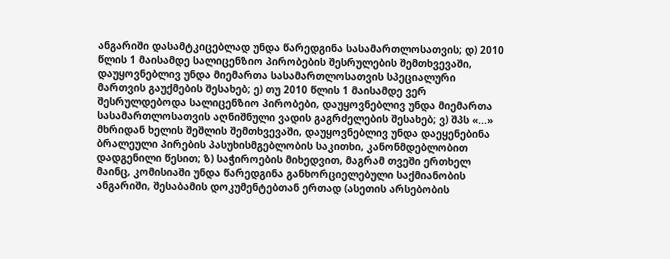ანგარიში დასამტკიცებლად უნდა წარედგინა სასამართლოსათვის; დ) 2010 წლის 1 მაისამდე სალიცენზიო პირობების შესრულების შემთხვევაში, დაუყოვნებლივ უნდა მიემართა სასამართლოსათვის სპეციალური მართვის გაუქმების შესახებ; ე) თუ 2010 წლის 1 მაისამდე ვერ შესრულდებოდა სალიცენზიო პირობები, დაუყოვნებლივ უნდა მიემართა სასამართლოსათვის აღნიშნული ვადის გაგრძელების შესახებ; ვ) შპს «...» მხრიდან ხელის შეშლის შემთხვევაში, დაუყოვნებლივ უნდა დაეყენებინა ბრალეული პირების პასუხისმგებლობის საკითხი, კანონმდებლობით დადგენილი წესით; ზ) საჭიროების მიხედვით, მაგრამ თვეში ერთხელ მაინც, კომისიაში უნდა წარედგინა განხორციელებული საქმიანობის ანგარიში, შესაბამის დოკუმენტებთან ერთად (ასეთის არსებობის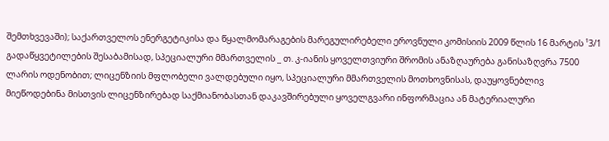შემთხვევაში); საქართველოს ენერგეტიკისა და წყალმომარაგების მარეგულირებელი ეროვნული კომისიის 2009 წლის 16 მარტის ¹3/1 გადაწყვეტილების შესაბამისად, სპეციალური მმართველის _ თ. კ-იანის ყოველთვიური შრომის ანაზღაურება განისაზღვრა 7500 ლარის ოდენობით; ლიცენზიის მფლობელი ვალდებული იყო, სპეციალური მმართველის მოთხოვნისას, დაუყოვნებლივ მიეწოდებინა მისთვის ლიცენზირებად საქმიანობასთან დაკავშირებული ყოველგვარი ინფორმაცია ან მატერიალური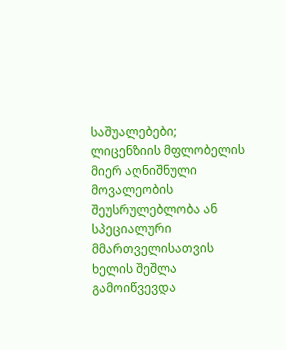საშუალებები; ლიცენზიის მფლობელის მიერ აღნიშნული მოვალეობის შეუსრულებლობა ან სპეციალური მმართველისათვის ხელის შეშლა გამოიწვევდა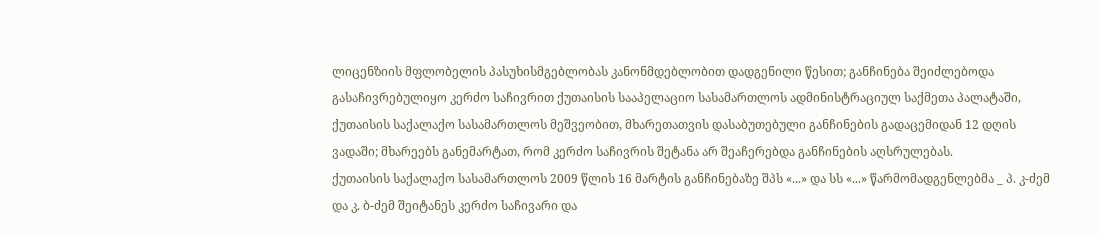ლიცენზიის მფლობელის პასუხისმგებლობას კანონმდებლობით დადგენილი წესით; განჩინება შეიძლებოდა გასაჩივრებულიყო კერძო საჩივრით ქუთაისის სააპელაციო სასამართლოს ადმინისტრაციულ საქმეთა პალატაში, ქუთაისის საქალაქო სასამართლოს მეშვეობით, მხარეთათვის დასაბუთებული განჩინების გადაცემიდან 12 დღის ვადაში; მხარეებს განემარტათ, რომ კერძო საჩივრის შეტანა არ შეაჩერებდა განჩინების აღსრულებას.
ქუთაისის საქალაქო სასამართლოს 2009 წლის 16 მარტის განჩინებაზე შპს «...» და სს «...» წარმომადგენლებმა _ პ. კ-ძემ და კ. ბ-ძემ შეიტანეს კერძო საჩივარი და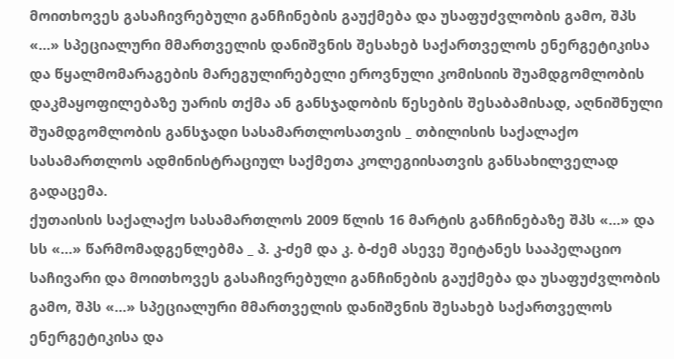მოითხოვეს გასაჩივრებული განჩინების გაუქმება და უსაფუძვლობის გამო, შპს «...» სპეციალური მმართველის დანიშვნის შესახებ საქართველოს ენერგეტიკისა და წყალმომარაგების მარეგულირებელი ეროვნული კომისიის შუამდგომლობის დაკმაყოფილებაზე უარის თქმა ან განსჯადობის წესების შესაბამისად, აღნიშნული შუამდგომლობის განსჯადი სასამართლოსათვის _ თბილისის საქალაქო სასამართლოს ადმინისტრაციულ საქმეთა კოლეგიისათვის განსახილველად გადაცემა.
ქუთაისის საქალაქო სასამართლოს 2009 წლის 16 მარტის განჩინებაზე შპს «...» და სს «...» წარმომადგენლებმა _ პ. კ-ძემ და კ. ბ-ძემ ასევე შეიტანეს სააპელაციო საჩივარი და მოითხოვეს გასაჩივრებული განჩინების გაუქმება და უსაფუძვლობის გამო, შპს «...» სპეციალური მმართველის დანიშვნის შესახებ საქართველოს ენერგეტიკისა და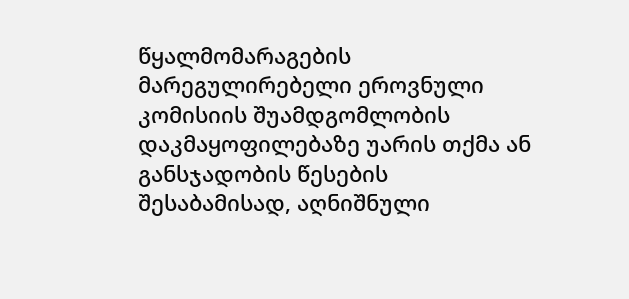წყალმომარაგების მარეგულირებელი ეროვნული კომისიის შუამდგომლობის დაკმაყოფილებაზე უარის თქმა ან განსჯადობის წესების შესაბამისად, აღნიშნული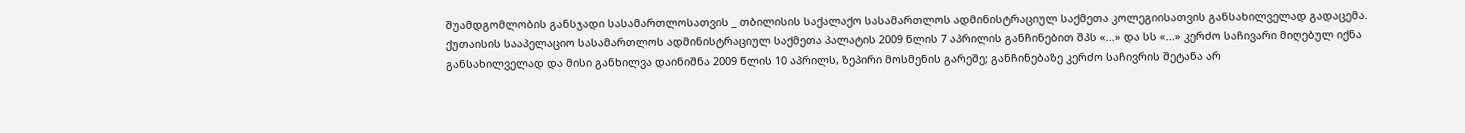შუამდგომლობის განსჯადი სასამართლოსათვის _ თბილისის საქალაქო სასამართლოს ადმინისტრაციულ საქმეთა კოლეგიისათვის განსახილველად გადაცემა.
ქუთაისის სააპელაციო სასამართლოს ადმინისტრაციულ საქმეთა პალატის 2009 წლის 7 აპრილის განჩინებით შპს «...» და სს «...» კერძო საჩივარი მიღებულ იქნა განსახილველად და მისი განხილვა დაინიშნა 2009 წლის 10 აპრილს, ზეპირი მოსმენის გარეშე; განჩინებაზე კერძო საჩივრის შეტანა არ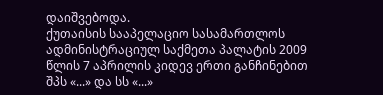დაიშვებოდა.
ქუთაისის სააპელაციო სასამართლოს ადმინისტრაციულ საქმეთა პალატის 2009 წლის 7 აპრილის კიდევ ერთი განჩინებით შპს «...» და სს «...»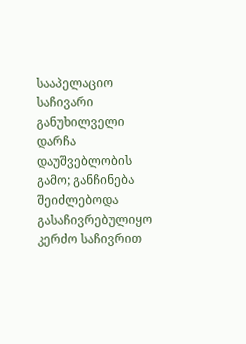სააპელაციო საჩივარი განუხილველი დარჩა დაუშვებლობის გამო; განჩინება შეიძლებოდა გასაჩივრებულიყო კერძო საჩივრით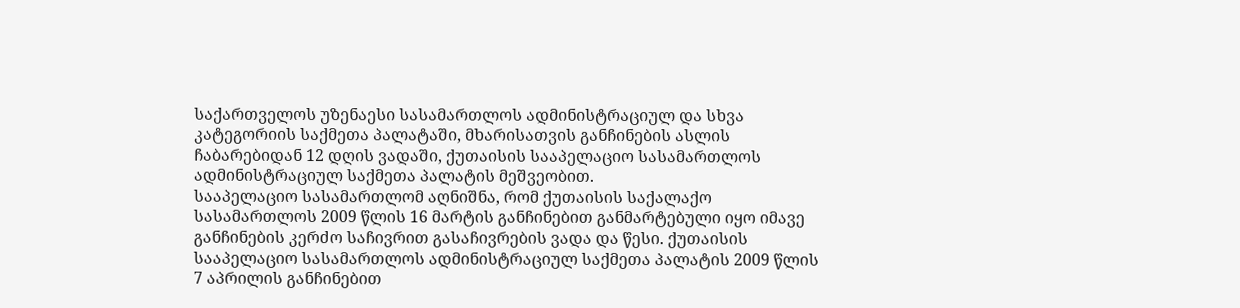საქართველოს უზენაესი სასამართლოს ადმინისტრაციულ და სხვა კატეგორიის საქმეთა პალატაში, მხარისათვის განჩინების ასლის ჩაბარებიდან 12 დღის ვადაში, ქუთაისის სააპელაციო სასამართლოს ადმინისტრაციულ საქმეთა პალატის მეშვეობით.
სააპელაციო სასამართლომ აღნიშნა, რომ ქუთაისის საქალაქო სასამართლოს 2009 წლის 16 მარტის განჩინებით განმარტებული იყო იმავე განჩინების კერძო საჩივრით გასაჩივრების ვადა და წესი. ქუთაისის სააპელაციო სასამართლოს ადმინისტრაციულ საქმეთა პალატის 2009 წლის 7 აპრილის განჩინებით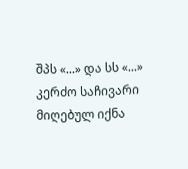შპს «...» და სს «...» კერძო საჩივარი მიღებულ იქნა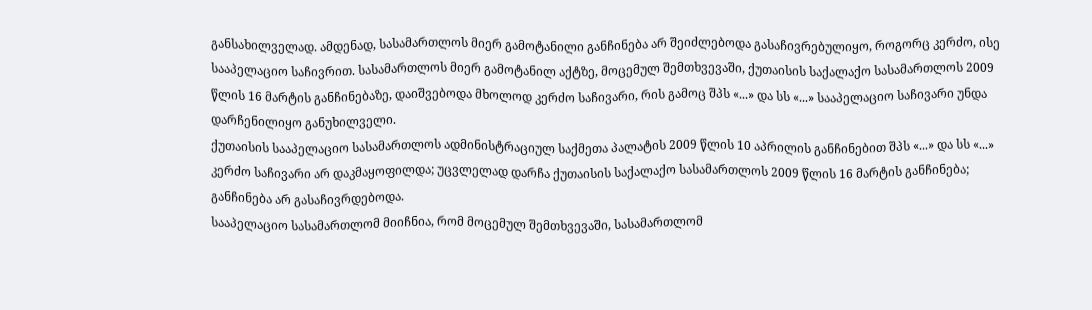განსახილველად. ამდენად, სასამართლოს მიერ გამოტანილი განჩინება არ შეიძლებოდა გასაჩივრებულიყო, როგორც კერძო, ისე სააპელაციო საჩივრით. სასამართლოს მიერ გამოტანილ აქტზე, მოცემულ შემთხვევაში, ქუთაისის საქალაქო სასამართლოს 2009 წლის 16 მარტის განჩინებაზე, დაიშვებოდა მხოლოდ კერძო საჩივარი, რის გამოც შპს «...» და სს «...» სააპელაციო საჩივარი უნდა დარჩენილიყო განუხილველი.
ქუთაისის სააპელაციო სასამართლოს ადმინისტრაციულ საქმეთა პალატის 2009 წლის 10 აპრილის განჩინებით შპს «...» და სს «...» კერძო საჩივარი არ დაკმაყოფილდა; უცვლელად დარჩა ქუთაისის საქალაქო სასამართლოს 2009 წლის 16 მარტის განჩინება; განჩინება არ გასაჩივრდებოდა.
სააპელაციო სასამართლომ მიიჩნია, რომ მოცემულ შემთხვევაში, სასამართლომ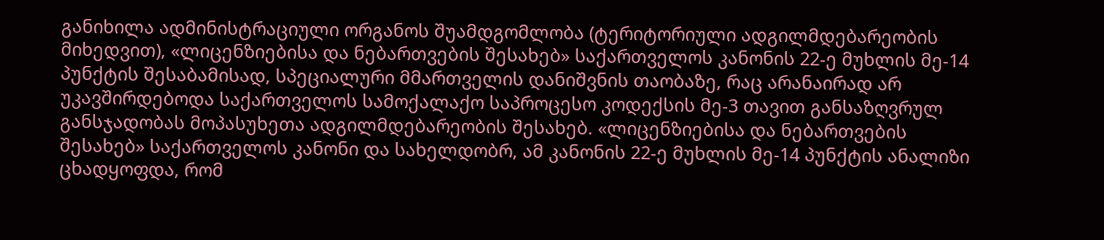განიხილა ადმინისტრაციული ორგანოს შუამდგომლობა (ტერიტორიული ადგილმდებარეობის მიხედვით), «ლიცენზიებისა და ნებართვების შესახებ» საქართველოს კანონის 22-ე მუხლის მე-14 პუნქტის შესაბამისად, სპეციალური მმართველის დანიშვნის თაობაზე, რაც არანაირად არ უკავშირდებოდა საქართველოს სამოქალაქო საპროცესო კოდექსის მე-3 თავით განსაზღვრულ განსჯადობას მოპასუხეთა ადგილმდებარეობის შესახებ. «ლიცენზიებისა და ნებართვების შესახებ» საქართველოს კანონი და სახელდობრ, ამ კანონის 22-ე მუხლის მე-14 პუნქტის ანალიზი ცხადყოფდა, რომ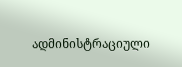ადმინისტრაციული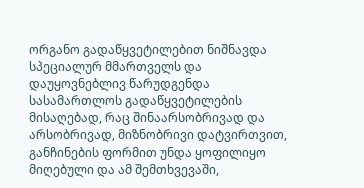ორგანო გადაწყვეტილებით ნიშნავდა სპეციალურ მმართველს და დაუყოვნებლივ წარუდგენდა სასამართლოს გადაწყვეტილების მისაღებად, რაც შინაარსობრივად და არსობრივად, მიზნობრივი დატვირთვით, განჩინების ფორმით უნდა ყოფილიყო მიღებული და ამ შემთხვევაში,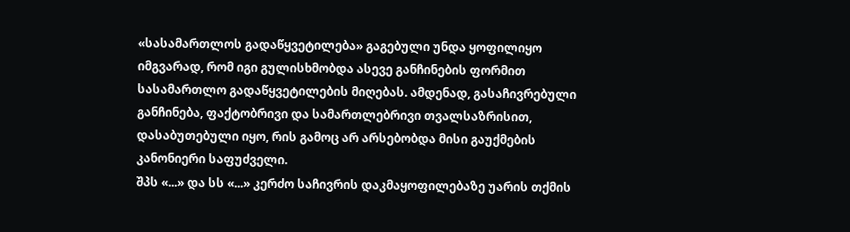«სასამართლოს გადაწყვეტილება» გაგებული უნდა ყოფილიყო იმგვარად, რომ იგი გულისხმობდა ასევე განჩინების ფორმით სასამართლო გადაწყვეტილების მიღებას. ამდენად, გასაჩივრებული განჩინება, ფაქტობრივი და სამართლებრივი თვალსაზრისით, დასაბუთებული იყო, რის გამოც არ არსებობდა მისი გაუქმების კანონიერი საფუძველი.
შპს «...» და სს «...» კერძო საჩივრის დაკმაყოფილებაზე უარის თქმის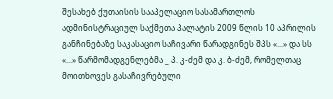შესახებ ქუთაისის სააპელაციო სასამართლოს ადმინისტრაციულ საქმეთა პალატის 2009 წლის 10 აპრილის განჩინებაზე საკასაციო საჩივარი წარადგინეს შპს «...» და სს «...» წარმომადგენლებმა _ პ. კ-ძემ და კ. ბ-ძემ, რომელთაც მოითხოვეს გასაჩივრებული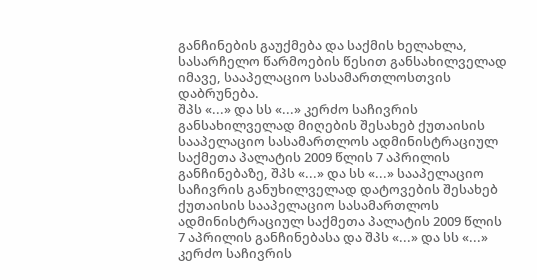განჩინების გაუქმება და საქმის ხელახლა, სასარჩელო წარმოების წესით განსახილველად იმავე, სააპელაციო სასამართლოსთვის დაბრუნება.
შპს «...» და სს «...» კერძო საჩივრის განსახილველად მიღების შესახებ ქუთაისის სააპელაციო სასამართლოს ადმინისტრაციულ საქმეთა პალატის 2009 წლის 7 აპრილის განჩინებაზე, შპს «...» და სს «...» სააპელაციო საჩივრის განუხილველად დატოვების შესახებ ქუთაისის სააპელაციო სასამართლოს ადმინისტრაციულ საქმეთა პალატის 2009 წლის 7 აპრილის განჩინებასა და შპს «...» და სს «...» კერძო საჩივრის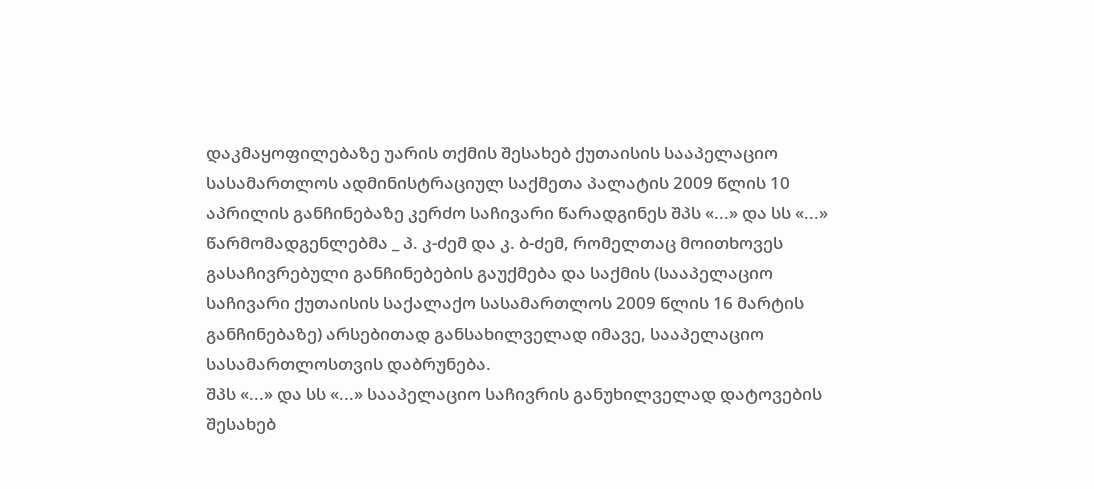დაკმაყოფილებაზე უარის თქმის შესახებ ქუთაისის სააპელაციო სასამართლოს ადმინისტრაციულ საქმეთა პალატის 2009 წლის 10 აპრილის განჩინებაზე კერძო საჩივარი წარადგინეს შპს «...» და სს «...» წარმომადგენლებმა _ პ. კ-ძემ და კ. ბ-ძემ, რომელთაც მოითხოვეს გასაჩივრებული განჩინებების გაუქმება და საქმის (სააპელაციო საჩივარი ქუთაისის საქალაქო სასამართლოს 2009 წლის 16 მარტის განჩინებაზე) არსებითად განსახილველად იმავე, სააპელაციო სასამართლოსთვის დაბრუნება.
შპს «...» და სს «...» სააპელაციო საჩივრის განუხილველად დატოვების შესახებ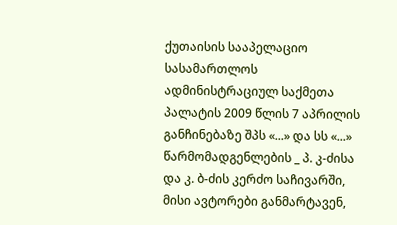ქუთაისის სააპელაციო სასამართლოს ადმინისტრაციულ საქმეთა პალატის 2009 წლის 7 აპრილის განჩინებაზე შპს «...» და სს «...» წარმომადგენლების _ პ. კ-ძისა და კ. ბ-ძის კერძო საჩივარში, მისი ავტორები განმარტავენ,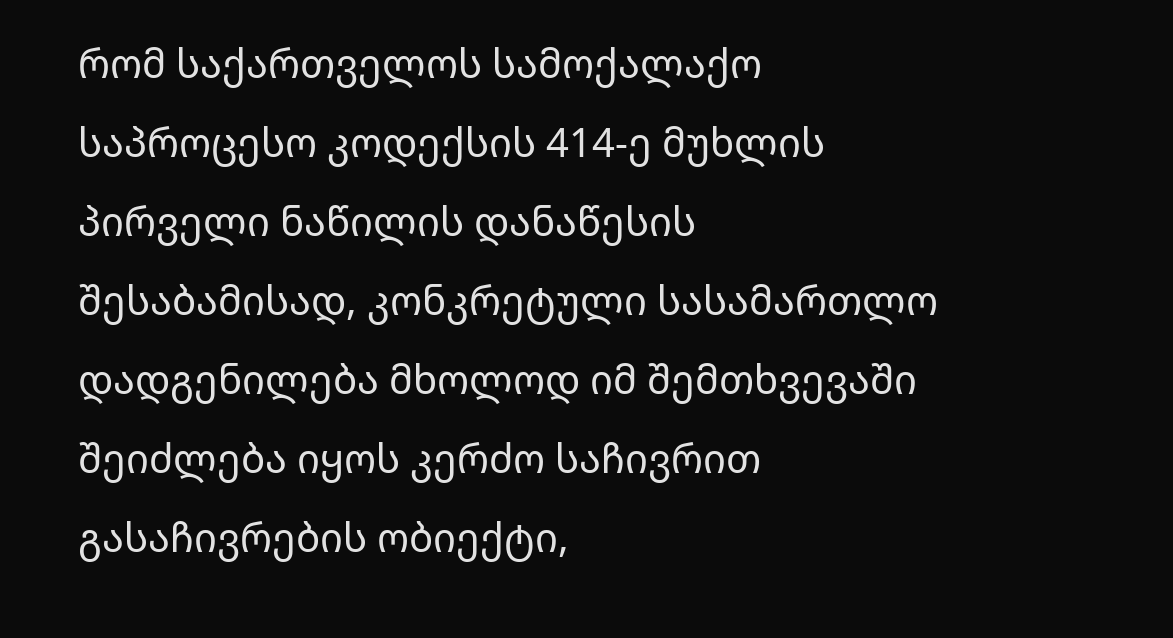რომ საქართველოს სამოქალაქო საპროცესო კოდექსის 414-ე მუხლის პირველი ნაწილის დანაწესის შესაბამისად, კონკრეტული სასამართლო დადგენილება მხოლოდ იმ შემთხვევაში შეიძლება იყოს კერძო საჩივრით გასაჩივრების ობიექტი,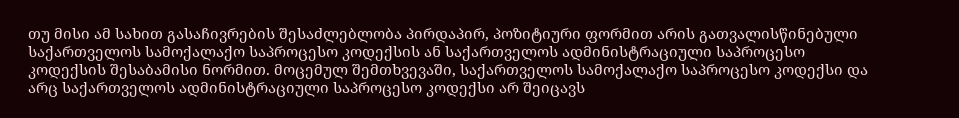თუ მისი ამ სახით გასაჩივრების შესაძლებლობა პირდაპირ, პოზიტიური ფორმით არის გათვალისწინებული საქართველოს სამოქალაქო საპროცესო კოდექსის ან საქართველოს ადმინისტრაციული საპროცესო კოდექსის შესაბამისი ნორმით. მოცემულ შემთხვევაში, საქართველოს სამოქალაქო საპროცესო კოდექსი და არც საქართველოს ადმინისტრაციული საპროცესო კოდექსი არ შეიცავს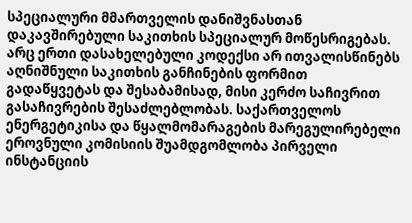სპეციალური მმართველის დანიშვნასთან დაკავშირებული საკითხის სპეციალურ მოწესრიგებას. არც ერთი დასახელებული კოდექსი არ ითვალისწინებს აღნიშნული საკითხის განჩინების ფორმით გადაწყვეტას და შესაბამისად, მისი კერძო საჩივრით გასაჩივრების შესაძლებლობას. საქართველოს ენერგეტიკისა და წყალმომარაგების მარეგულირებელი ეროვნული კომისიის შუამდგომლობა პირველი ინსტანციის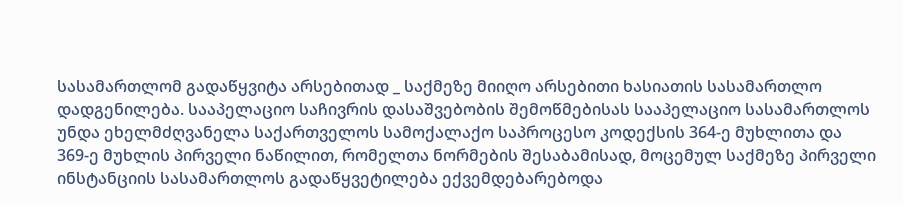სასამართლომ გადაწყვიტა არსებითად _ საქმეზე მიიღო არსებითი ხასიათის სასამართლო დადგენილება. სააპელაციო საჩივრის დასაშვებობის შემოწმებისას სააპელაციო სასამართლოს უნდა ეხელმძღვანელა საქართველოს სამოქალაქო საპროცესო კოდექსის 364-ე მუხლითა და 369-ე მუხლის პირველი ნაწილით, რომელთა ნორმების შესაბამისად, მოცემულ საქმეზე პირველი ინსტანციის სასამართლოს გადაწყვეტილება ექვემდებარებოდა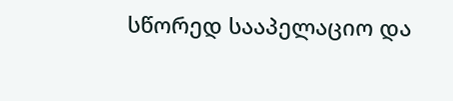სწორედ სააპელაციო და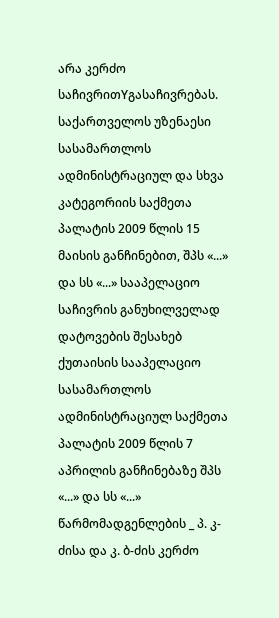არა კერძო საჩივრითYგასაჩივრებას.
საქართველოს უზენაესი სასამართლოს ადმინისტრაციულ და სხვა კატეგორიის საქმეთა პალატის 2009 წლის 15 მაისის განჩინებით, შპს «...» და სს «...» სააპელაციო საჩივრის განუხილველად დატოვების შესახებ ქუთაისის სააპელაციო სასამართლოს ადმინისტრაციულ საქმეთა პალატის 2009 წლის 7 აპრილის განჩინებაზე შპს «...» და სს «...» წარმომადგენლების _ პ. კ-ძისა და კ. ბ-ძის კერძო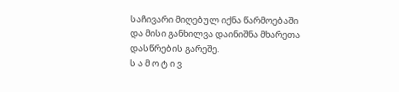საჩივარი მიღებულ იქნა წარმოებაში და მისი განხილვა დაინიშნა მხარეთა დასწრების გარეშე.
ს ა მ ო ტ ი ვ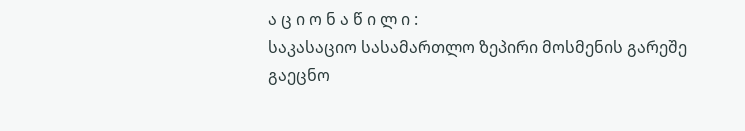ა ც ი ო ნ ა წ ი ლ ი :
საკასაციო სასამართლო ზეპირი მოსმენის გარეშე გაეცნო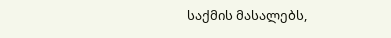საქმის მასალებს,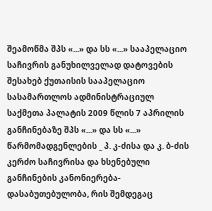შეამოწმა შპს «...» და სს «...» სააპელაციო საჩივრის განუხილველად დატოვების შესახებ ქუთაისის სააპელაციო სასამართლოს ადმინისტრაციულ საქმეთა პალატის 2009 წლის 7 აპრილის განჩინებაზე შპს «...» და სს «...» წარმომადგენლების _ პ. კ-ძისა და კ. ბ-ძის კერძო საჩივრისა და ხსენებული განჩინების კანონიერება-დასაბუთებულობა, რის შემდეგაც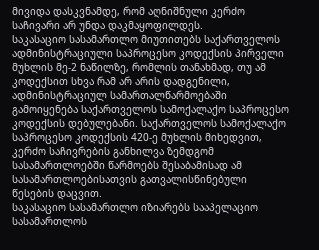მივიდა დასკვნამდე, რომ აღნიშნული კერძო საჩივარი არ უნდა დაკმაყოფილდეს.
საკასაციო სასამართლო მიუთითებს საქართველოს ადმინისტრაციული საპროცესო კოდექსის პირველი მუხლის მე-2 ნაწილზე, რომლის თანახმად, თუ ამ კოდექსით სხვა რამ არ არის დადგენილი, ადმინისტრაციულ სამართალწარმოებაში გამოიყენება საქართველოს სამოქალაქო საპროცესო კოდექსის დებულებანი. საქართველოს სამოქალაქო საპროცესო კოდექსის 420-ე მუხლის მიხედვით, კერძო საჩივრების განხილვა ზემდგომ სასამართლოებში წარმოებს შესაბამისად ამ სასამართლოებისათვის გათვალისწინებული წესების დაცვით.
საკასაციო სასამართლო იზიარებს სააპელაციო სასამართლოს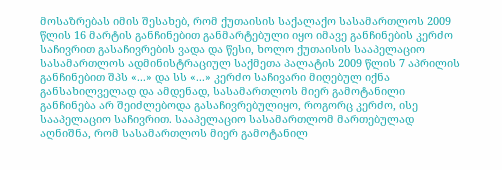მოსაზრებას იმის შესახებ, რომ ქუთაისის საქალაქო სასამართლოს 2009 წლის 16 მარტის განჩინებით განმარტებული იყო იმავე განჩინების კერძო საჩივრით გასაჩივრების ვადა და წესი, ხოლო ქუთაისის სააპელაციო სასამართლოს ადმინისტრაციულ საქმეთა პალატის 2009 წლის 7 აპრილის განჩინებით შპს «...» და სს «...» კერძო საჩივარი მიღებულ იქნა განსახილველად და ამდენად, სასამართლოს მიერ გამოტანილი განჩინება არ შეიძლებოდა გასაჩივრებულიყო, როგორც კერძო, ისე სააპელაციო საჩივრით. სააპელაციო სასამართლომ მართებულად აღნიშნა, რომ სასამართლოს მიერ გამოტანილ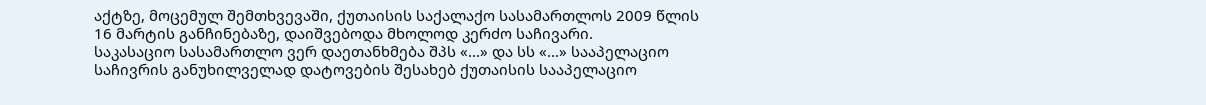აქტზე, მოცემულ შემთხვევაში, ქუთაისის საქალაქო სასამართლოს 2009 წლის 16 მარტის განჩინებაზე, დაიშვებოდა მხოლოდ კერძო საჩივარი.
საკასაციო სასამართლო ვერ დაეთანხმება შპს «...» და სს «...» სააპელაციო საჩივრის განუხილველად დატოვების შესახებ ქუთაისის სააპელაციო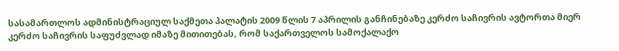სასამართლოს ადმინისტრაციულ საქმეთა პალატის 2009 წლის 7 აპრილის განჩინებაზე კერძო საჩივრის ავტორთა მიერ კერძო საჩივრის საფუძვლად იმაზე მითითებას, რომ საქართველოს სამოქალაქო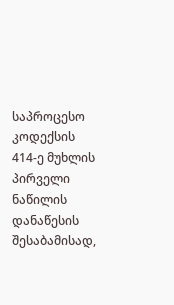საპროცესო კოდექსის 414-ე მუხლის პირველი ნაწილის დანაწესის შესაბამისად,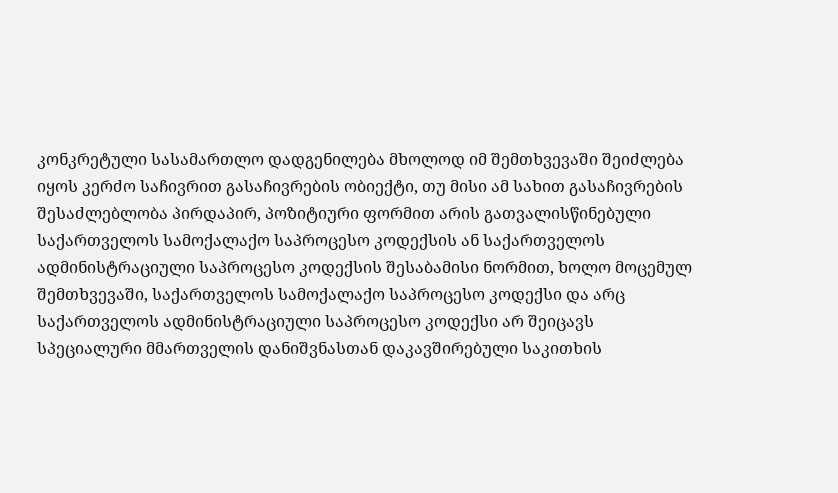კონკრეტული სასამართლო დადგენილება მხოლოდ იმ შემთხვევაში შეიძლება იყოს კერძო საჩივრით გასაჩივრების ობიექტი, თუ მისი ამ სახით გასაჩივრების შესაძლებლობა პირდაპირ, პოზიტიური ფორმით არის გათვალისწინებული საქართველოს სამოქალაქო საპროცესო კოდექსის ან საქართველოს ადმინისტრაციული საპროცესო კოდექსის შესაბამისი ნორმით, ხოლო მოცემულ შემთხვევაში, საქართველოს სამოქალაქო საპროცესო კოდექსი და არც საქართველოს ადმინისტრაციული საპროცესო კოდექსი არ შეიცავს სპეციალური მმართველის დანიშვნასთან დაკავშირებული საკითხის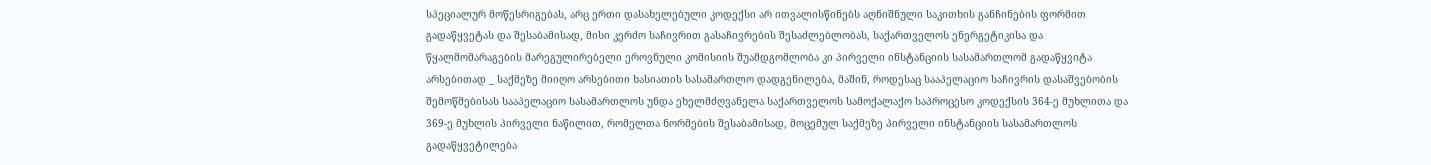სპეციალურ მოწესრიგებას, არც ერთი დასახელებული კოდექსი არ ითვალისწინებს აღნიშნული საკითხის განჩინების ფორმით გადაწყვეტას და შესაბამისად, მისი კერძო საჩივრით გასაჩივრების შესაძლებლობას, საქართველოს ენერგეტიკისა და წყალმომარაგების მარეგულირებელი ეროვნული კომისიის შუამდგომლობა კი პირველი ინსტანციის სასამართლომ გადაწყვიტა არსებითად _ საქმეზე მიიღო არსებითი ხასიათის სასამართლო დადგენილება, მაშინ, როდესაც სააპელაციო საჩივრის დასაშვებობის შემოწმებისას სააპელაციო სასამართლოს უნდა ეხელმძღვანელა საქართველოს სამოქალაქო საპროცესო კოდექსის 364-ე მუხლითა და 369-ე მუხლის პირველი ნაწილით, რომელთა ნორმების შესაბამისად, მოცემულ საქმეზე პირველი ინსტანციის სასამართლოს გადაწყვეტილება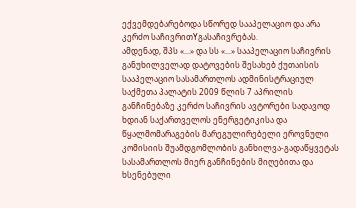ექვემდებარებოდა სწორედ სააპელაციო და არა კერძო საჩივრითYგასაჩივრებას.
ამდენად, შპს «...» და სს «...» სააპელაციო საჩივრის განუხილველად დატოვების შესახებ ქუთაისის სააპელაციო სასამართლოს ადმინისტრაციულ საქმეთა პალატის 2009 წლის 7 აპრილის განჩინებაზე კერძო საჩივრის ავტორები სადავოდ ხდიან საქართველოს ენერგეტიკისა და წყალმომარაგების მარეგულირებელი ეროვნული კომისიის შუამდგომლობის განხილვა-გადაწყვეტას სასამართლოს მიერ განჩინების მიღებითა და ხსენებული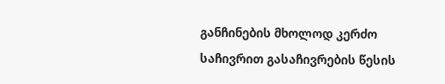განჩინების მხოლოდ კერძო საჩივრით გასაჩივრების წესის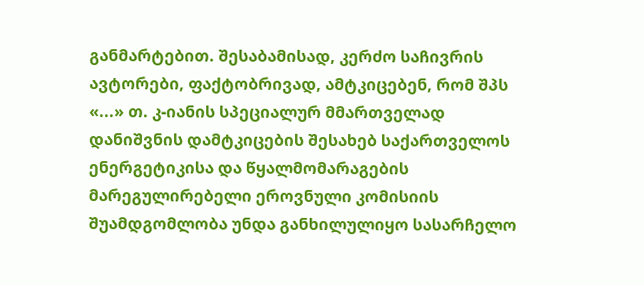განმარტებით. შესაბამისად, კერძო საჩივრის ავტორები, ფაქტობრივად, ამტკიცებენ, რომ შპს «...» თ. კ-იანის სპეციალურ მმართველად დანიშვნის დამტკიცების შესახებ საქართველოს ენერგეტიკისა და წყალმომარაგების მარეგულირებელი ეროვნული კომისიის შუამდგომლობა უნდა განხილულიყო სასარჩელო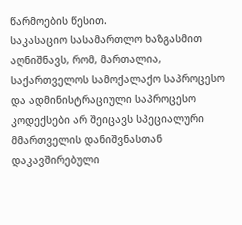წარმოების წესით.
საკასაციო სასამართლო ხაზგასმით აღნიშნავს, რომ, მართალია, საქართველოს სამოქალაქო საპროცესო და ადმინისტრაციული საპროცესო კოდექსები არ შეიცავს სპეციალური მმართველის დანიშვნასთან დაკავშირებული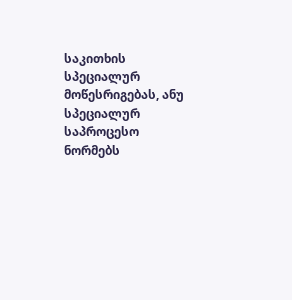საკითხის სპეციალურ მოწესრიგებას, ანუ სპეციალურ საპროცესო ნორმებს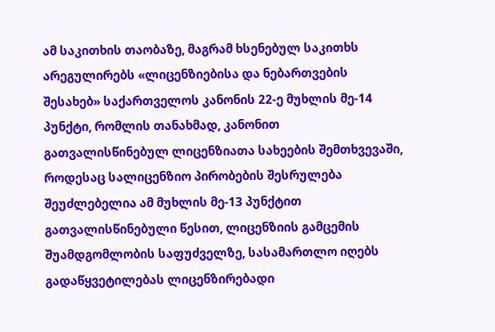ამ საკითხის თაობაზე, მაგრამ ხსენებულ საკითხს არეგულირებს «ლიცენზიებისა და ნებართვების შესახებ» საქართველოს კანონის 22-ე მუხლის მე-14 პუნქტი, რომლის თანახმად, კანონით გათვალისწინებულ ლიცენზიათა სახეების შემთხვევაში, როდესაც სალიცენზიო პირობების შესრულება შეუძლებელია ამ მუხლის მე-13 პუნქტით გათვალისწინებული წესით, ლიცენზიის გამცემის შუამდგომლობის საფუძველზე, სასამართლო იღებს გადაწყვეტილებას ლიცენზირებადი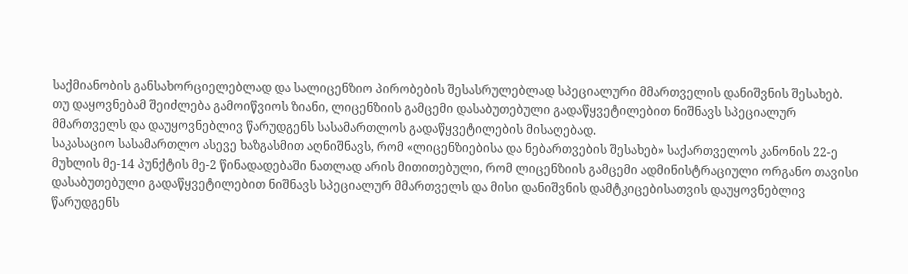საქმიანობის განსახორციელებლად და სალიცენზიო პირობების შესასრულებლად სპეციალური მმართველის დანიშვნის შესახებ. თუ დაყოვნებამ შეიძლება გამოიწვიოს ზიანი, ლიცენზიის გამცემი დასაბუთებული გადაწყვეტილებით ნიშნავს სპეციალურ მმართველს და დაუყოვნებლივ წარუდგენს სასამართლოს გადაწყვეტილების მისაღებად.
საკასაციო სასამართლო ასევე ხაზგასმით აღნიშნავს, რომ «ლიცენზიებისა და ნებართვების შესახებ» საქართველოს კანონის 22-ე მუხლის მე-14 პუნქტის მე-2 წინადადებაში ნათლად არის მითითებული, რომ ლიცენზიის გამცემი ადმინისტრაციული ორგანო თავისი დასაბუთებული გადაწყვეტილებით ნიშნავს სპეციალურ მმართველს და მისი დანიშვნის დამტკიცებისათვის დაუყოვნებლივ წარუდგენს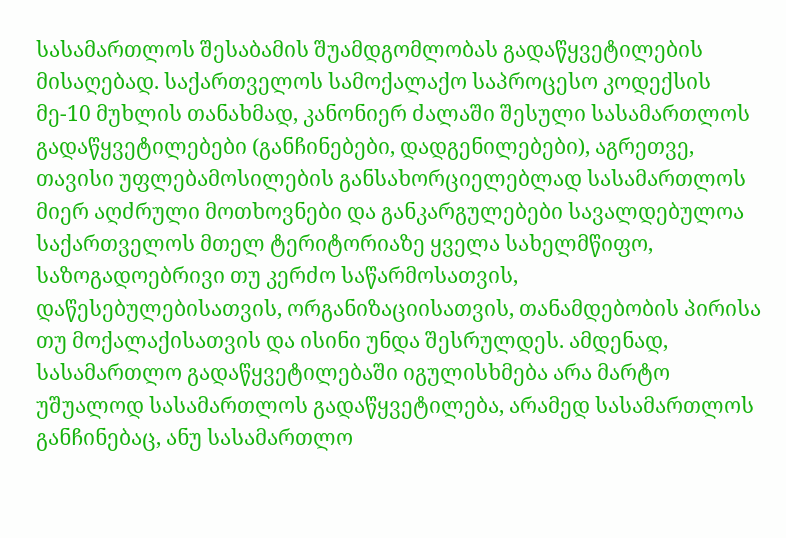სასამართლოს შესაბამის შუამდგომლობას გადაწყვეტილების მისაღებად. საქართველოს სამოქალაქო საპროცესო კოდექსის მე-10 მუხლის თანახმად, კანონიერ ძალაში შესული სასამართლოს გადაწყვეტილებები (განჩინებები, დადგენილებები), აგრეთვე, თავისი უფლებამოსილების განსახორციელებლად სასამართლოს მიერ აღძრული მოთხოვნები და განკარგულებები სავალდებულოა საქართველოს მთელ ტერიტორიაზე ყველა სახელმწიფო, საზოგადოებრივი თუ კერძო საწარმოსათვის, დაწესებულებისათვის, ორგანიზაციისათვის, თანამდებობის პირისა თუ მოქალაქისათვის და ისინი უნდა შესრულდეს. ამდენად, სასამართლო გადაწყვეტილებაში იგულისხმება არა მარტო უშუალოდ სასამართლოს გადაწყვეტილება, არამედ სასამართლოს განჩინებაც, ანუ სასამართლო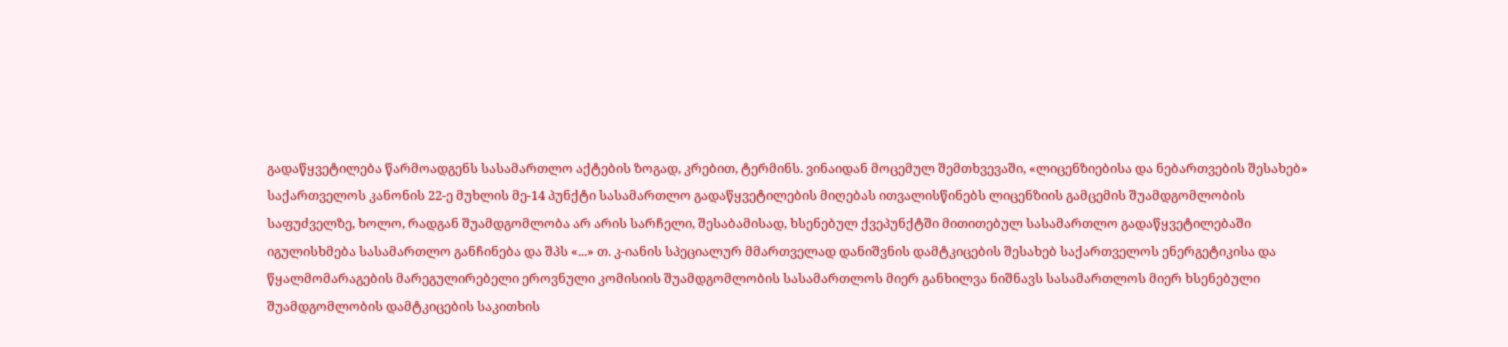გადაწყვეტილება წარმოადგენს სასამართლო აქტების ზოგად, კრებით, ტერმინს. ვინაიდან მოცემულ შემთხვევაში, «ლიცენზიებისა და ნებართვების შესახებ» საქართველოს კანონის 22-ე მუხლის მე-14 პუნქტი სასამართლო გადაწყვეტილების მიღებას ითვალისწინებს ლიცენზიის გამცემის შუამდგომლობის საფუძველზე, ხოლო, რადგან შუამდგომლობა არ არის სარჩელი, შესაბამისად, ხსენებულ ქვეპუნქტში მითითებულ სასამართლო გადაწყვეტილებაში იგულისხმება სასამართლო განჩინება და შპს «...» თ. კ-იანის სპეციალურ მმართველად დანიშვნის დამტკიცების შესახებ საქართველოს ენერგეტიკისა და წყალმომარაგების მარეგულირებელი ეროვნული კომისიის შუამდგომლობის სასამართლოს მიერ განხილვა ნიშნავს სასამართლოს მიერ ხსენებული შუამდგომლობის დამტკიცების საკითხის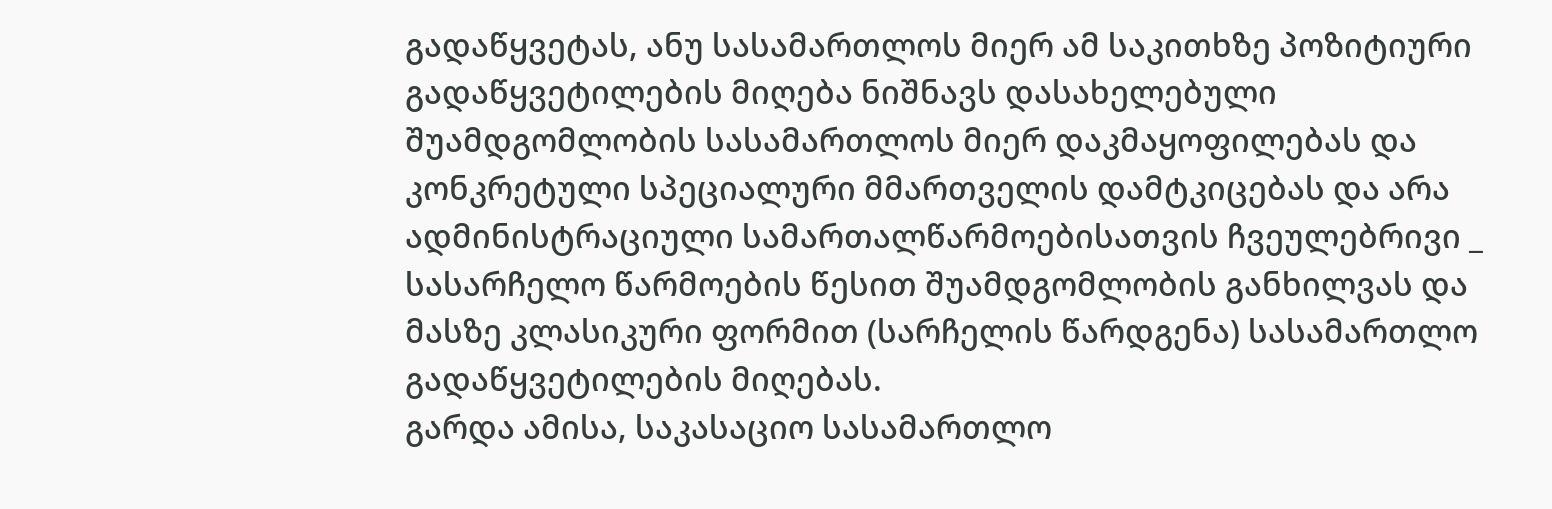გადაწყვეტას, ანუ სასამართლოს მიერ ამ საკითხზე პოზიტიური გადაწყვეტილების მიღება ნიშნავს დასახელებული შუამდგომლობის სასამართლოს მიერ დაკმაყოფილებას და კონკრეტული სპეციალური მმართველის დამტკიცებას და არა ადმინისტრაციული სამართალწარმოებისათვის ჩვეულებრივი _ სასარჩელო წარმოების წესით შუამდგომლობის განხილვას და მასზე კლასიკური ფორმით (სარჩელის წარდგენა) სასამართლო გადაწყვეტილების მიღებას.
გარდა ამისა, საკასაციო სასამართლო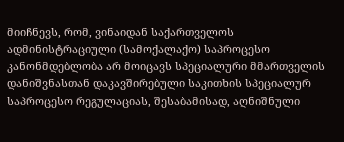მიიჩნევს, რომ, ვინაიდან საქართველოს ადმინისტრაციული (სამოქალაქო) საპროცესო კანონმდებლობა არ მოიცავს სპეციალური მმართველის დანიშვნასთან დაკავშირებული საკითხის სპეციალურ საპროცესო რეგულაციას, შესაბამისად, აღნიშნული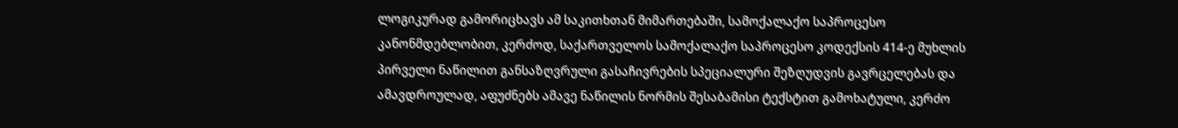ლოგიკურად გამორიცხავს ამ საკითხთან მიმართებაში, სამოქალაქო საპროცესო კანონმდებლობით, კერძოდ, საქართველოს სამოქალაქო საპროცესო კოდექსის 414-ე მუხლის პირველი ნაწილით განსაზღვრული გასაჩივრების სპეციალური შეზღუდვის გავრცელებას და ამავდროულად, აფუძნებს ამავე ნაწილის ნორმის შესაბამისი ტექსტით გამოხატული, კერძო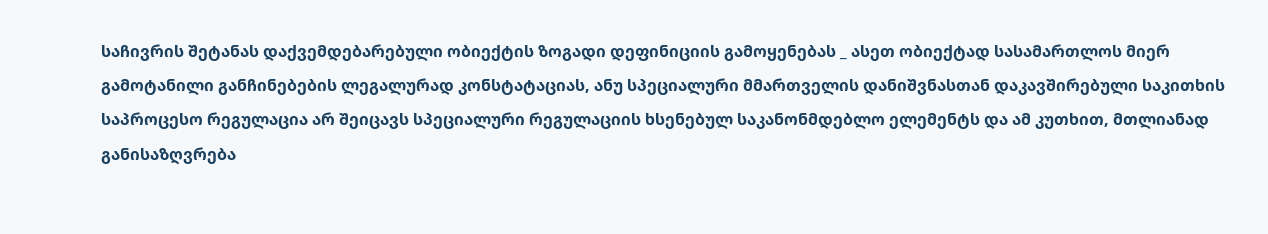საჩივრის შეტანას დაქვემდებარებული ობიექტის ზოგადი დეფინიციის გამოყენებას _ ასეთ ობიექტად სასამართლოს მიერ გამოტანილი განჩინებების ლეგალურად კონსტატაციას, ანუ სპეციალური მმართველის დანიშვნასთან დაკავშირებული საკითხის საპროცესო რეგულაცია არ შეიცავს სპეციალური რეგულაციის ხსენებულ საკანონმდებლო ელემენტს და ამ კუთხით, მთლიანად განისაზღვრება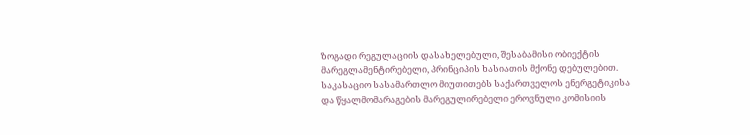ზოგადი რეგულაციის დასახელებული, შესაბამისი ობიექტის მარეგლამენტირებელი, პრინციპის ხასიათის მქონე დებულებით.
საკასაციო სასამართლო მიუთითებს საქართველოს ენერგეტიკისა და წყალმომარაგების მარეგულირებელი ეროვნული კომისიის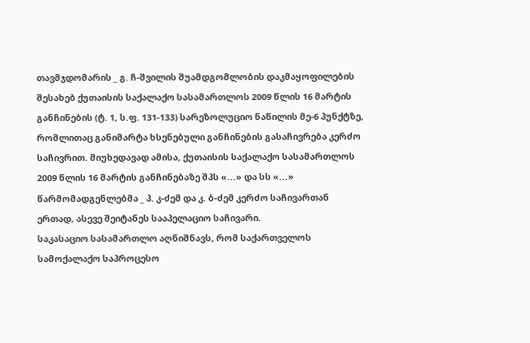თავმჯდომარის _ გ. ჩ-შვილის შუამდგომლობის დაკმაყოფილების შესახებ ქუთაისის საქალაქო სასამართლოს 2009 წლის 16 მარტის განჩინების (ტ. 1, ს.ფ. 131-133) სარეზოლუციო ნაწილის მე-6 პუნქტზე, რომლითაც განიმარტა ხსენებული განჩინების გასაჩივრება კერძო საჩივრით. მიუხედავად ამისა, ქუთაისის საქალაქო სასამართლოს 2009 წლის 16 მარტის განჩინებაზე შპს «...» და სს «...» წარმომადგენლებმა _ პ. კ-ძემ და კ. ბ-ძემ კერძო საჩივართან ერთად, ასევე შეიტანეს სააპელაციო საჩივარი.
საკასაციო სასამართლო აღნიშნავს, რომ საქართველოს სამოქალაქო საპროცესო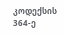კოდექსის 364-ე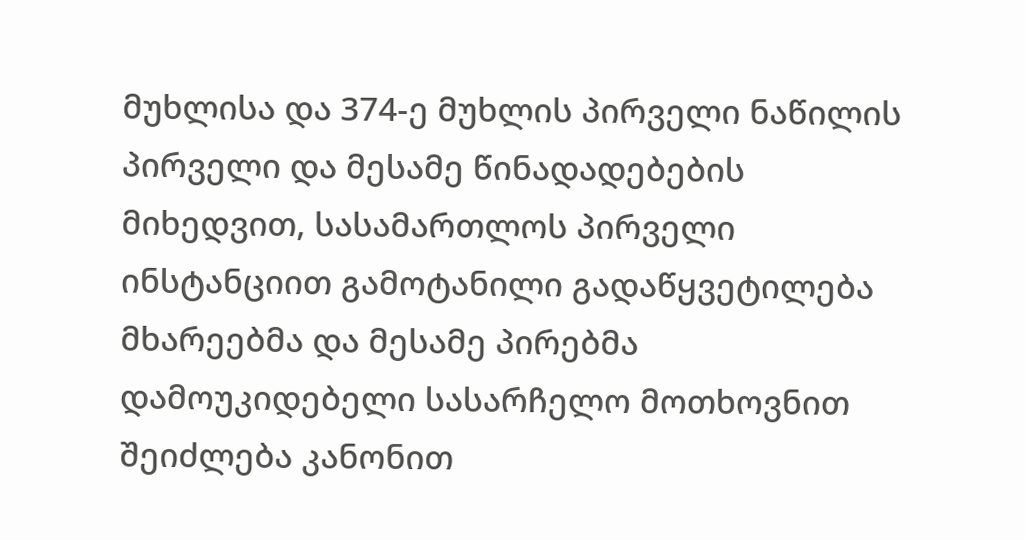მუხლისა და 374-ე მუხლის პირველი ნაწილის პირველი და მესამე წინადადებების მიხედვით, სასამართლოს პირველი ინსტანციით გამოტანილი გადაწყვეტილება მხარეებმა და მესამე პირებმა დამოუკიდებელი სასარჩელო მოთხოვნით შეიძლება კანონით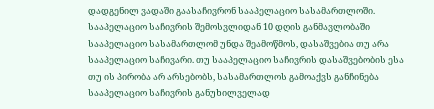დადგენილ ვადაში გაასაჩივრონ სააპელაციო სასამართლოში. სააპელაციო საჩივრის შემოსვლიდან 10 დღის განმავლობაში სააპელაციო სასამართლომ უნდა შეამოწმოს, დასაშვებია თუ არა სააპელაციო საჩივარი. თუ სააპელაციო საჩივრის დასაშვებობის ესა თუ ის პირობა არ არსებობს, სასამართლოს გამოაქვს განჩინება სააპელაციო საჩივრის განუხილველად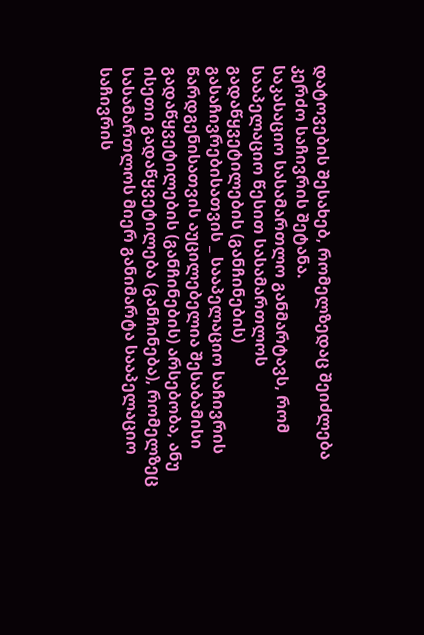დატოვების შესახებ, რომელზედაც შეიძლება კერძო საჩივრის შეტანა.
საკასაციო სასამართლო განმარტავს, რომ სააპელაციო წესით სასამართლოს გადაწყვეტილების (განჩინების) გასაჩივრებისათვის _ სააპელაციო საჩივრის წარდგენისათვის აუცილებელია შესაბამისი გადაწყვეტილების (განჩინების) არსებობა, ანუ ისეთი გადაწყვეტილება (განჩინება), რომელზეც სასამართლოს მიერ განიმარტა სააპელაციო საჩივრის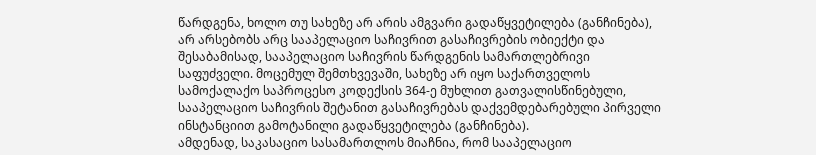წარდგენა, ხოლო თუ სახეზე არ არის ამგვარი გადაწყვეტილება (განჩინება), არ არსებობს არც სააპელაციო საჩივრით გასაჩივრების ობიექტი და შესაბამისად, სააპელაციო საჩივრის წარდგენის სამართლებრივი საფუძველი. მოცემულ შემთხვევაში, სახეზე არ იყო საქართველოს სამოქალაქო საპროცესო კოდექსის 364-ე მუხლით გათვალისწინებული, სააპელაციო საჩივრის შეტანით გასაჩივრებას დაქვემდებარებული პირველი ინსტანციით გამოტანილი გადაწყვეტილება (განჩინება).
ამდენად, საკასაციო სასამართლოს მიაჩნია, რომ სააპელაციო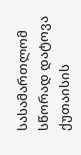სასამართლომ სწორად დატოვა ქუთაისის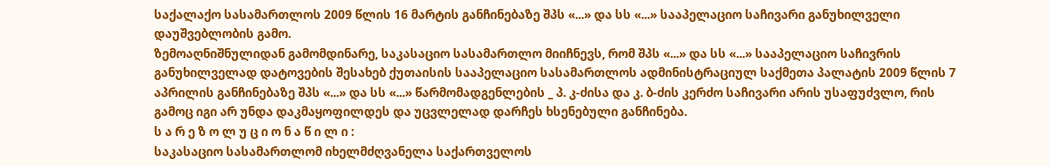საქალაქო სასამართლოს 2009 წლის 16 მარტის განჩინებაზე შპს «...» და სს «...» სააპელაციო საჩივარი განუხილველი დაუშვებლობის გამო.
ზემოაღნიშნულიდან გამომდინარე, საკასაციო სასამართლო მიიჩნევს, რომ შპს «...» და სს «...» სააპელაციო საჩივრის განუხილველად დატოვების შესახებ ქუთაისის სააპელაციო სასამართლოს ადმინისტრაციულ საქმეთა პალატის 2009 წლის 7 აპრილის განჩინებაზე შპს «...» და სს «...» წარმომადგენლების _ პ. კ-ძისა და კ. ბ-ძის კერძო საჩივარი არის უსაფუძვლო, რის გამოც იგი არ უნდა დაკმაყოფილდეს და უცვლელად დარჩეს ხსენებული განჩინება.
ს ა რ ე ზ ო ლ უ ც ი ო ნ ა წ ი ლ ი :
საკასაციო სასამართლომ იხელმძღვანელა საქართველოს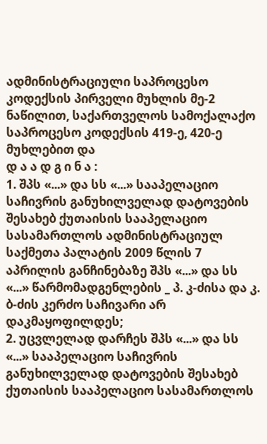ადმინისტრაციული საპროცესო კოდექსის პირველი მუხლის მე-2 ნაწილით, საქართველოს სამოქალაქო საპროცესო კოდექსის 419-ე, 420-ე მუხლებით და
დ ა ა დ გ ი ნ ა :
1. შპს «...» და სს «...» სააპელაციო საჩივრის განუხილველად დატოვების შესახებ ქუთაისის სააპელაციო სასამართლოს ადმინისტრაციულ საქმეთა პალატის 2009 წლის 7 აპრილის განჩინებაზე შპს «...» და სს «...» წარმომადგენლების _ პ. კ-ძისა და კ. ბ-ძის კერძო საჩივარი არ დაკმაყოფილდეს;
2. უცვლელად დარჩეს შპს «...» და სს «...» სააპელაციო საჩივრის განუხილველად დატოვების შესახებ ქუთაისის სააპელაციო სასამართლოს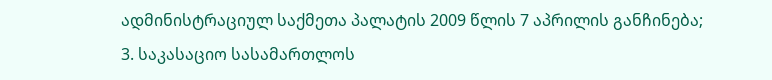ადმინისტრაციულ საქმეთა პალატის 2009 წლის 7 აპრილის განჩინება;
3. საკასაციო სასამართლოს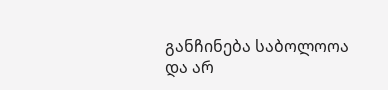განჩინება საბოლოოა და არ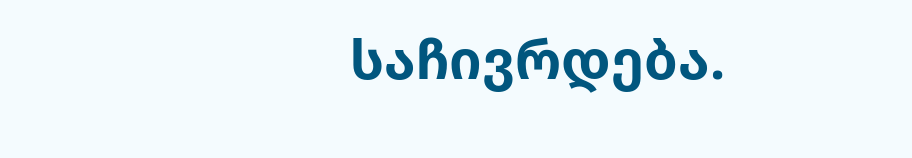საჩივრდება.